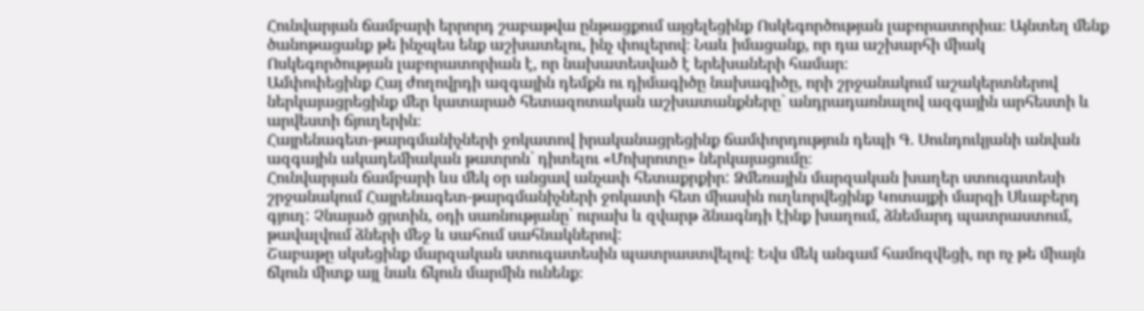Հունվարյան ճամբարի երրորդ շաբաթվա ընթացքում այցելեցինք Ոսկեգործության լաբորատորիա։ Այնտեղ մենք ծանոթացանք թե ինչպես ենք աշխատելու, ինչ փուլերով։ Նաև իմացանք, որ դա աշխարհի միակ Ոսկեգործության լաբորատորիան է, որ նախատեսված է երեխաների համար։
Ամփոփեցինք Հայ ժողովրդի ազգային դեմքն ու դիմագիծը նախագիծը, որի շրջանակում աշակերտներով ներկայացրեցինք մեր կատարած հետազոտական աշխատանքները` անդրադառնալով ազգային արհեստի և արվեստի ճյուղերին։
Հայրենագետ-թարգմանիչների ջոկատով իրականացրեցինք ճամփորդություն դեպի Գ. Սունդուկյանի անվան ազգային ակադեմիական թատրոն` դիտելու «Մոխրոտը» ներկայացումը։
Հունվարյան ճամբարի ևս մեկ օր անցավ անչափ հետաքրքիր: Ձմեռային մարզական խաղեր ստուգատեսի շրջանակում Հայրենագետ-թարգմանիչների ջոկատի հետ միասին ուղևորվեցինք Կոտայքի մարզի Սևաբերդ գյուղ: Չնայած ցրտին, օդի սառնությանը՝ ուրախ և զվարթ ձնագնդի էինք խաղում, ձնեմարդ պատրաստում, թավալվում ձների մեջ և սահում սահնակներով:
Շաբաթը սկսեցինք մարզական ստուգատեսին պատրաստվելով։ Եվս մեկ անգամ համոզվեցի, որ ոչ թե միայն ճկուն միտք այլ նաև ճկուն մարմին ունենք։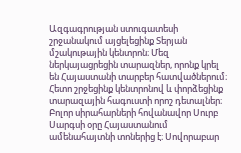Ազգագրության ստուգատեսի շրջանակում այցելեցինք Տերյան մշակութային կենտրոն։ Մեզ ներկայացրեցին տարազներ, որոնք կրել են Հայաստանի տարբեր հատվածներում։ Հետո շրջեցինք կենտրոնով և փորձեցինք տարազային հագուստի որոշ դետալներ։
Բոլոր սիրահարների հովանավոր Սուրբ Սարգսի օրը Հայաստանում ամենահայտնի տոներից է։ Սովորաբար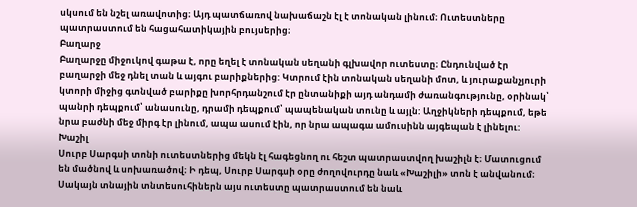սկսում են նշել առավոտից։ Այդ պատճառով նախաճաշն էլ է տոնական լինում։ Ուտեստները պատրաստում են հացահատիկային բույսերից։
Բաղարջ
Բաղարջը միջուկով գաթա է, որը եղել է տոնական սեղանի գլխավոր ուտեստը։ Ընդունված էր բաղարջի մեջ դնել տան և այգու բարիքներից: Կտրում էին տոնական սեղանի մոտ, և յուրաքանչյուրի կտորի միջից գտնված բարիքը խորհրդանշում էր ընտանիքի այդ անդամի ժառանգությունը, օրինակ՝ պանրի դեպքում՝ անասունը, դրամի դեպքում՝ պապենական տունը և այլն: Աղջիկների դեպքում, եթե նրա բաժնի մեջ միրգ էր լինում, ապա ասում էին, որ նրա ապագա ամուսինն այգեպան է լինելու:
Խաշիլ
Սուրբ Սարգսի տոնի ուտեստներից մեկն էլ հագեցնող ու հեշտ պատրաստվող խաշիլն է։ Մատուցում են մածնով և սոխառածով։ Ի դեպ, Սուրբ Սարգսի օրը ժողովուրդը նաև «Խաշիլի» տոն է անվանում։ Սակայն տնային տնտեսուհիներն այս ուտեստը պատրաստում են նաև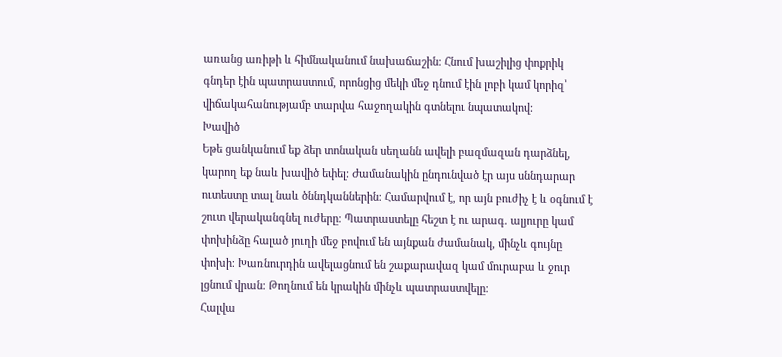առանց առիթի և հիմնականում նախաճաշին։ Հնում խաշիլից փոքրիկ գնդեր էին պատրաստում, որոնցից մեկի մեջ դնում էին լոբի կամ կորիզ՝ վիճակահանությամբ տարվա հաջողակին գտնելու նպատակով:
Խավիծ
Եթե ցանկանում եք ձեր տոնական սեղանն ավելի բազմազան դարձնել, կարող եք նաև խավիծ եփել։ Ժամանակին ընդունված էր այս սննդարար ուտեստը տալ նաև ծննդկաններին։ Համարվում է, որ այն բուժիչ է և օգնում է շուտ վերականգնել ուժերը։ Պատրաստելը հեշտ է ու արագ. ալյուրը կամ փոխինձը հալած յուղի մեջ բովում են այնքան ժամանակ, մինչև գույնը փոխի։ Խառնուրդին ավելացնում են շաքարավազ կամ մուրաբա և ջուր լցնում վրան։ Թողնում են կրակին մինչև պատրաստվելը։
Հալվա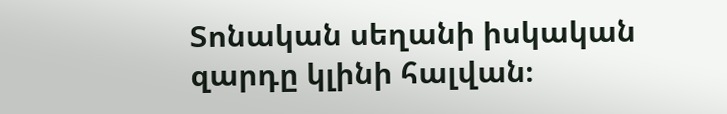Տոնական սեղանի իսկական զարդը կլինի հալվան։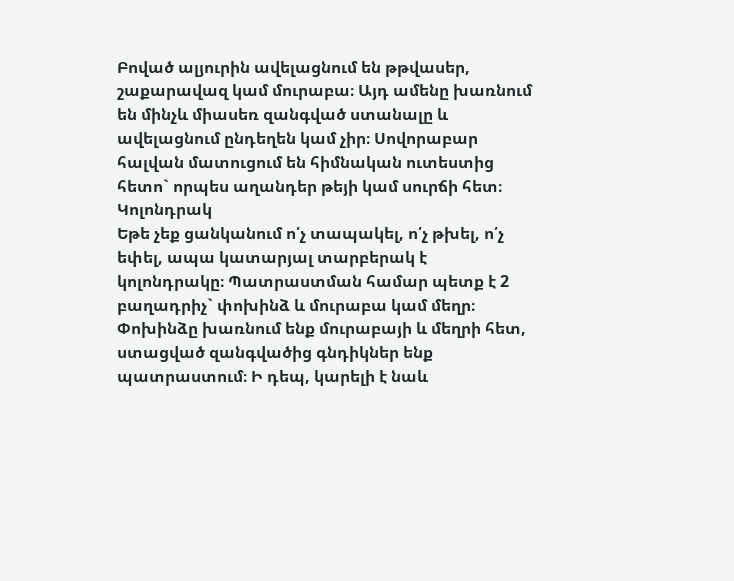Բոված ալյուրին ավելացնում են թթվասեր, շաքարավազ կամ մուրաբա։ Այդ ամենը խառնում են մինչև միասեռ զանգված ստանալը և ավելացնում ընդեղեն կամ չիր։ Սովորաբար հալվան մատուցում են հիմնական ուտեստից հետո` որպես աղանդեր թեյի կամ սուրճի հետ։
Կոլոնդրակ
Եթե չեք ցանկանում ո՛չ տապակել, ո՛չ թխել, ո՛չ եփել, ապա կատարյալ տարբերակ է կոլոնդրակը։ Պատրաստման համար պետք է 2 բաղադրիչ` փոխինձ և մուրաբա կամ մեղր։ Փոխինձը խառնում ենք մուրաբայի և մեղրի հետ, ստացված զանգվածից գնդիկներ ենք պատրաստում։ Ի դեպ, կարելի է նաև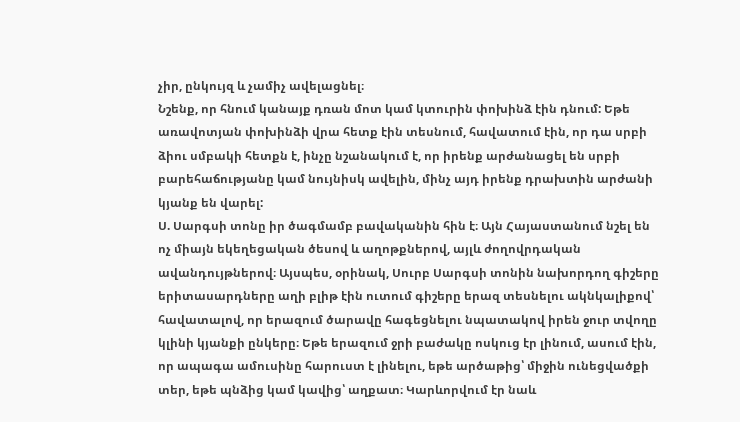չիր, ընկույզ և չամիչ ավելացնել։
Նշենք, որ հնում կանայք դռան մոտ կամ կտուրին փոխինձ էին դնում: Եթե առավոտյան փոխինձի վրա հետք էին տեսնում, հավատում էին, որ դա սրբի ձիու սմբակի հետքն է, ինչը նշանակում է, որ իրենք արժանացել են սրբի բարեհաճությանը կամ նույնիսկ ավելին, մինչ այդ իրենք դրախտին արժանի կյանք են վարել:
Ս. Սարգսի տոնը իր ծագմամբ բավականին հին է։ Այն Հայաստանում նշել են ոչ միայն եկեղեցական ծեսով և աղոթքներով, այլև ժողովրդական ավանդույթներով։ Այսպես, օրինակ, Սուրբ Սարգսի տոնին նախորդող գիշերը երիտասարդները աղի բլիթ էին ուտում գիշերը երազ տեսնելու ակնկալիքով՝ հավատալով, որ երազում ծարավը հագեցնելու նպատակով իրեն ջուր տվողը կլինի կյանքի ընկերը։ Եթե երազում ջրի բաժակը ոսկուց էր լինում, ասում էին, որ ապագա ամուսինը հարուստ է լինելու, եթե արծաթից՝ միջին ունեցվածքի տեր, եթե պնձից կամ կավից՝ աղքատ։ Կարևորվում էր նաև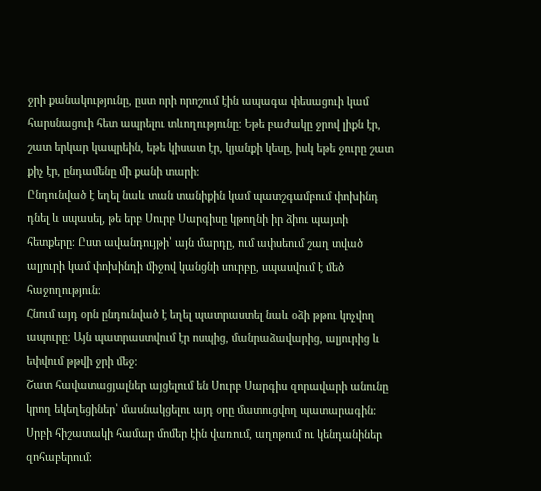ջրի քանակությունը, ըստ որի որոշում էին ապագա փեսացուի կամ հարսնացուի հետ ապրելու տևողությունը։ Եթե բաժակը ջրով լիքն էր, շատ երկար կապրեին, եթե կիսատ էր, կյանքի կեսը, իսկ եթե ջուրը շատ քիչ էր, ընդամենը մի քանի տարի։
Ընդունված է եղել նաև տան տանիքին կամ պատշգամբում փոխինդ դնել և սպասել, թե երբ Սուրբ Սարգիսը կթողնի իր ձիու պայտի հետքերը։ Ըստ ավանդույթի՝ այն մարդը, ում ափսեում շաղ տված ալյուրի կամ փոխինդի միջով կանցնի սուրբը, սպասվում է մեծ հաջողություն։
Հնում այդ օրն ընդունված է եղել պատրաստել նաև օձի թթու կոչվող ապուրը։ Այն պատրաստվում էր ոսպից, մանրաձավարից, ալյուրից և եփվում թթվի ջրի մեջ։
Շատ հավատացյալներ այցելում են Սուրբ Սարգիս զորավարի անունը կրող եկեղեցիներ՝ մասնակցելու այդ օրը մատուցվող պատարագին։ Սրբի հիշատակի համար մոմեր էին վառում, աղոթում ու կենդանիներ զոհաբերում։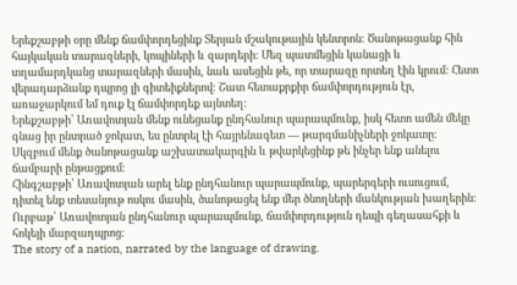Երեքշաբթի օրը մենք ճամփորդեցինք Տերյան մշակութային կենտրոն։ Ծանոթացանք հին հայկական տարազների, կոպիների և զարդերի։ Մեզ պատմեցին կանացի և տղամարդկանց տարազների մասին, նաև ասեցին թե, որ տարազը որտեղ էին կրում։ Հետո վերադարձանք դպրոց լի գիտեիքներով։ Շատ հետաքրքիր ճամփորդություն էր, առաջարկում եմ դուք էլ ճամփորդեք այնտեղ։
Երեքշաբթի՝ Առավոտյան մենք ունեցանք ընդհանուր պարապմունք, իսկ հետո ամեն մեկը գնաց իր ընտրած ջոկատ, ես ընտրել էի հայրենագետ — թարգմանիչների ջոկատը։ Սկզբում մենք ծանոթացանք աշխատակարգին և թվարկեցինք թե ինչեր ենք անելու ճամբարի ընթացքում։
Հինգշաբթի՝ Առավոտյան արել ենք ընդհանուր պարապմունք, պարերգերի ուսուցում, դիտել ենք տեսանյութ ոսկու մասին, ծանոթացել ենք մեր ծնողների մանկության խաղերին։
Ուրբաթ՝ Առավոտյան ընդհանուր պարապմունք, ճամփորդություն դեպի գեղասահքի և հոկեյի մարզադպրոց։
The story of a nation, narrated by the language of drawing.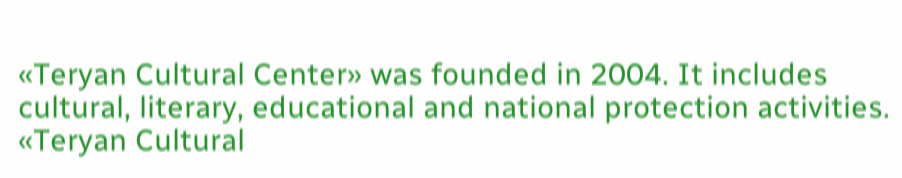«Teryan Cultural Center» was founded in 2004. It includes cultural, literary, educational and national protection activities. «Teryan Cultural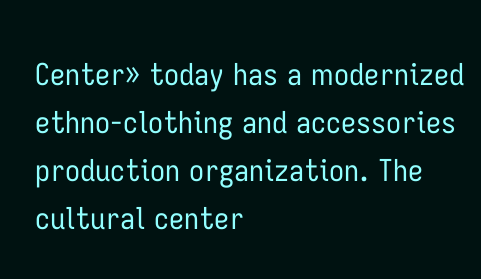Center» today has a modernized ethno-clothing and accessories production organization. The cultural center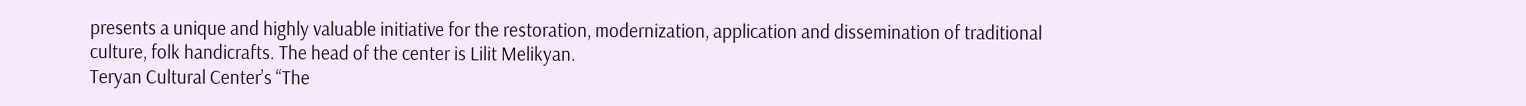presents a unique and highly valuable initiative for the restoration, modernization, application and dissemination of traditional culture, folk handicrafts. The head of the center is Lilit Melikyan.
Teryan Cultural Center’s “The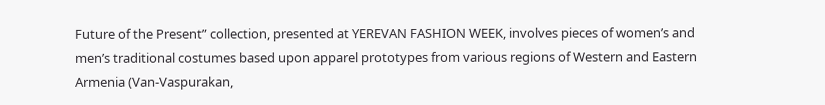Future of the Present” collection, presented at YEREVAN FASHION WEEK, involves pieces of women’s and men’s traditional costumes based upon apparel prototypes from various regions of Western and Eastern Armenia (Van-Vaspurakan,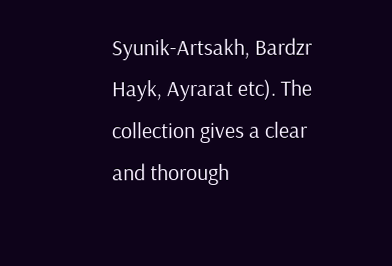Syunik-Artsakh, Bardzr Hayk, Ayrarat etc). The collection gives a clear and thorough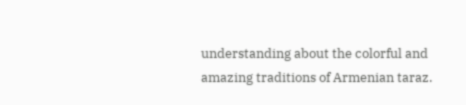understanding about the colorful and amazing traditions of Armenian taraz.